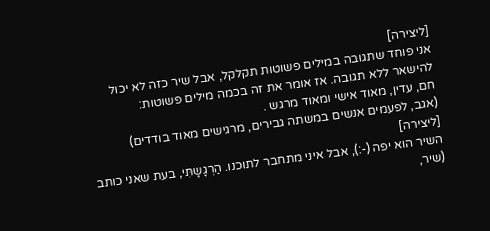[ליצירה]
אני פוחד שתגובה במילים פשוטות תקלקל, אבל שיר כזה לא יכול להישאר ללא תגובה. אז אומר את זה בכמה מילים פשוטות:
חם, עדין, מאוד אישי ומאוד מרגש .
(אגב, לפעמים אנשים במשתה גבירים, מרגישים מאוד בודדים)
[ליצירה]
השיר הוא יפה (-:), אבל איני מתחבר לתוכנו. הַרְגָשָתִּי, בעת שאני כותב (שיר,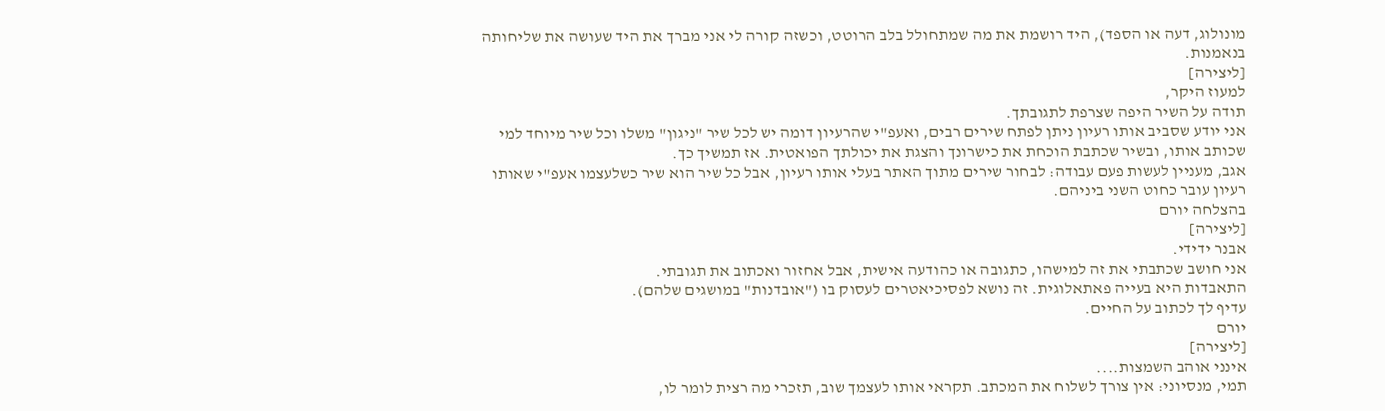מונולוג, דעה או הספד), היד רושמת את מה שמתחולל בלב הרוטט, וכשזה קורה לי אני מברך את היד שעושה את שליחותה בנאמנות.
[ליצירה]
למעוז היקר,
תודה על השיר היפה שצרפת לתגובתך.
אני יודע שסביב אותו רעיון ניתן לפתח שירים רבים, ואעפ"י שהרעיון דומה יש לכל שיר "ניגון" משלו וכל שיר מיוחד למי שכותב אותו, ובשיר שכתבת הוכחת את כישרונך והצגת את יכולתך הפואטית. אז תמשיך כך.
אגב, מעניין לעשות פעם עבודה: לבחור שירים מתוך האתר בעלי אותו רעיון, אבל כל שיר הוא שיר כשלעצמו אעפ"י שאותו רעיון עובר כחוט השני ביניהם.
בהצלחה יורם
[ליצירה]
אבנר ידידי.
אני חושב שכתבתי את זה למישהו, כתגובה או כהודעה אישית, אבל אחזור ואכתוב את תגובתי.
התאבדות היא בעייה פאתאלוגית. זה נושא לפסיכיאטרים לעסוק בו ("אובדנות" במושגים שלהם).
עדיף לך לכתוב על החיים.
יורם
[ליצירה]
אינני אוהב השמצות....
תמי, מנסיוני: אין צורך לשלוח את המכתב. תקראי אותו לעצמך שוב, תזכרי מה רצית לומר לו,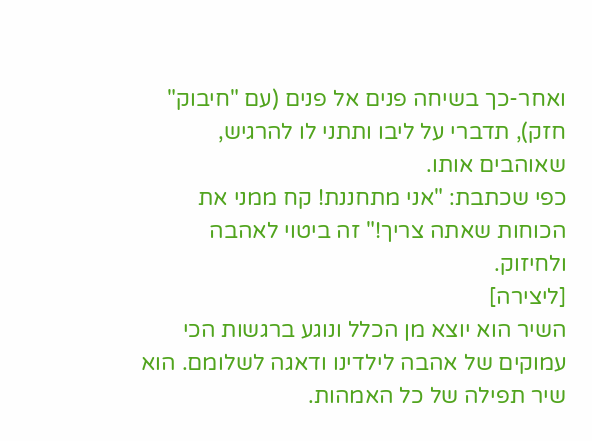ואחר-כך בשיחה פנים אל פנים (עם "חיבוק" חזק), תדברי על ליבו ותתני לו להרגיש, שאוהבים אותו.
כפי שכתבת: "אני מתחננת! קח ממני את הכוחות שאתה צריך!" זה ביטוי לאהבה ולחיזוק.
[ליצירה]
השיר הוא יוצא מן הכלל ונוגע ברגשות הכי עמוקים של אהבה לילדינו ודאגה לשלומם. הוא שיר תפילה של כל האמהות.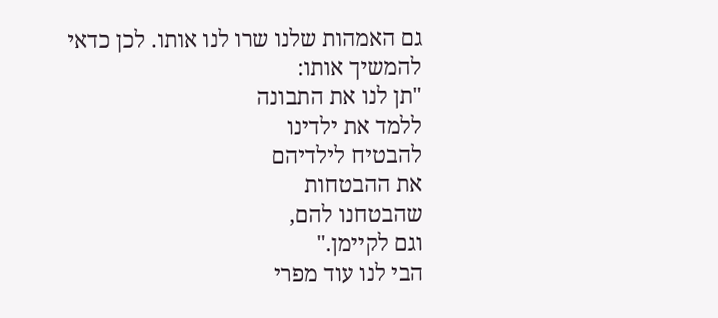גם האמהות שלנו שרו לנו אותו. לכן כדאי להמשיך אותו:
"תן לנו את התבונה
ללמד את ילדינו
להבטיח לילדיהם
את ההבטחות
שהבטחנו להם,
וגם לקיימן."
הבי לנו עוד מפרי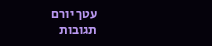עטך יורם
תגובות